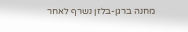מחנה ברגן-בלזן נשרף לאחר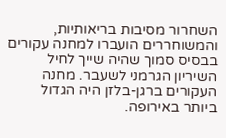השחרור מסיבות בריאותיות, והמשוחררים הועברו למחנה עקורים בבסיס סמוך שהיה שייך לחיל השיריון הגרמני לשעבר. מחנה העקורים ברגן-בלזן היה הגדול
ביותר באירופה.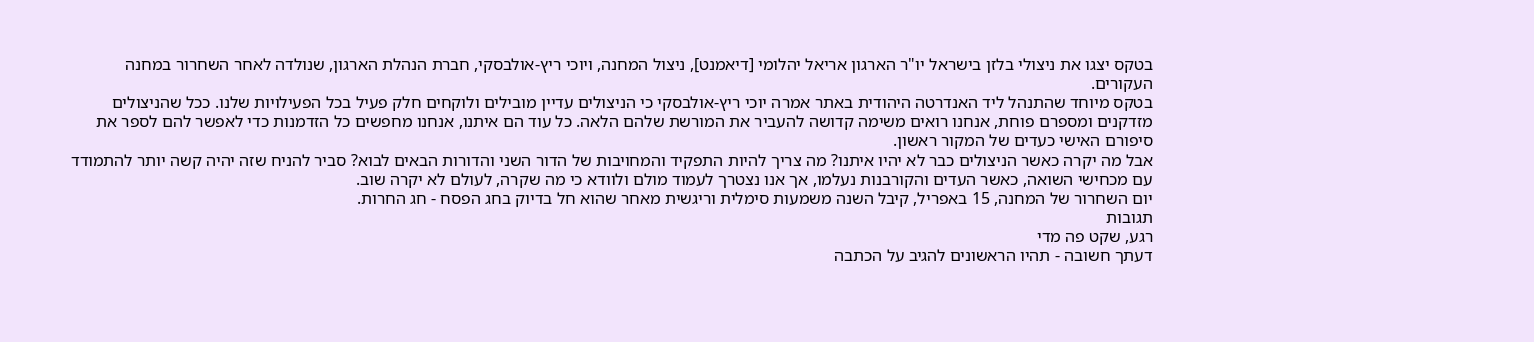בטקס יצגו את ניצולי בלזן בישראל יו"ר הארגון אריאל יהלומי [דיאמנט], ניצול המחנה, ויוכי ריץ-אולבסקי, חברת הנהלת הארגון, שנולדה לאחר השחרור במחנה העקורים.
בטקס מיוחד שהתנהל ליד האנדרטה היהודית באתר אמרה יוכי ריץ-אולבסקי כי הניצולים עדיין מובילים ולוקחים חלק פעיל בכל הפעילויות שלנו. ככל שהניצולים מזדקנים ומספרם פוחת, אנחנו רואים משימה קדושה להעביר את המורשת שלהם הלאה. כל עוד הם איתנו, אנחנו מחפשים כל הזדמנות כדי לאפשר להם לספר את סיפורם האישי כעדים של המקור ראשון.
אבל מה יקרה כאשר הניצולים כבר לא יהיו איתנו? מה צריך להיות התפקיד והמחויבות של הדור השני והדורות הבאים לבוא? סביר להניח שזה יהיה קשה יותר להתמודד עם מכחישי השואה, כאשר העדים והקורבנות נעלמו, אך אנו נצטרך לעמוד מולם ולוודא כי מה שקרה, לעולם לא יקרה שוב.
יום השחרור של המחנה, 15 באפריל, קיבל השנה משמעות סימלית וריגשית מאחר שהוא חל בדיוק בחג הפסח - חג החרות.
תגובות
רגע, שקט פה מדי
דעתך חשובה - תהיו הראשונים להגיב על הכתבה